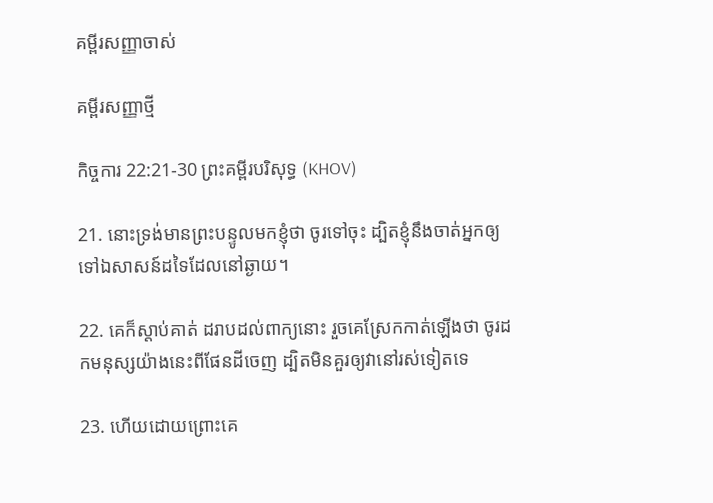គម្ពីរសញ្ញាចាស់

គម្ពីរសញ្ញាថ្មី

កិច្ចការ 22:21-30 ព្រះគម្ពីរបរិសុទ្ធ (KHOV)

21. នោះទ្រង់មានព្រះ‌បន្ទូលមកខ្ញុំថា ចូរទៅចុះ ដ្បិតខ្ញុំនឹងចាត់អ្នកឲ្យទៅឯសាសន៍ដទៃដែលនៅឆ្ងាយ។

22. គេក៏ស្តាប់គាត់ ដរាបដល់ពាក្យនោះ រួចគេស្រែកកាត់ឡើងថា ចូរដកមនុស្សយ៉ាងនេះពីផែនដីចេញ ដ្បិតមិនគួរឲ្យវានៅរស់ទៀតទេ

23. ហើយដោយព្រោះគេ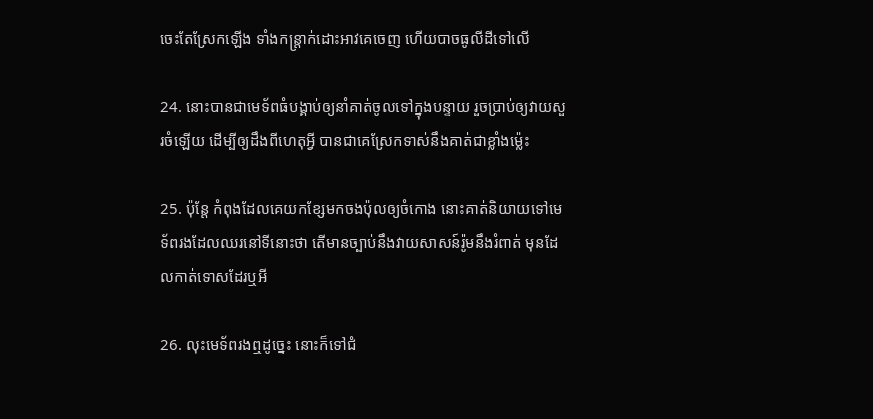ចេះតែស្រែកឡើង ទាំងកន្ត្រាក់ដោះអាវគេចេញ ហើយបាចធូលីដីទៅលើ

24. នោះបានជាមេទ័ពធំបង្គាប់ឲ្យនាំគាត់ចូលទៅក្នុងបន្ទាយ រួចប្រាប់ឲ្យវាយសួរចំឡើយ ដើម្បីឲ្យដឹងពីហេតុអ្វី បានជាគេស្រែកទាស់នឹងគាត់ជាខ្លាំងម៉្លេះ

25. ប៉ុន្តែ កំពុងដែលគេយកខ្សែមកចងប៉ុលឲ្យចំកោង នោះគាត់និយាយទៅមេទ័ពរងដែលឈរនៅទីនោះថា តើមានច្បាប់នឹងវាយសាសន៍រ៉ូមនឹងរំពាត់ មុនដែលកាត់ទោសដែរឬអី

26. លុះមេទ័ពរងឮដូច្នេះ នោះក៏ទៅជំ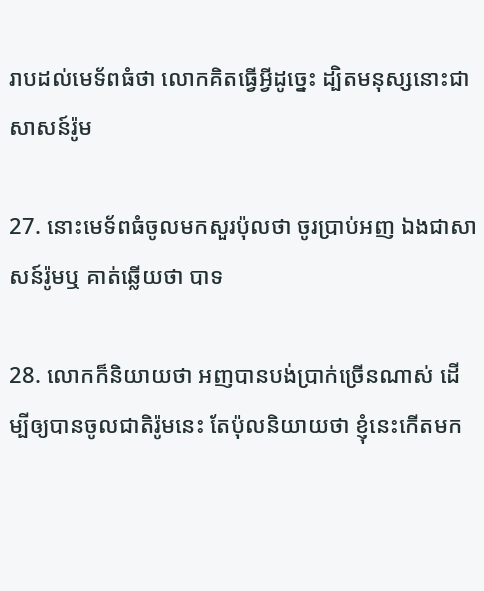រាបដល់មេទ័ពធំថា លោកគិតធ្វើអ្វីដូច្នេះ ដ្បិតមនុស្សនោះជាសាសន៍រ៉ូម

27. នោះមេទ័ពធំចូលមកសួរប៉ុលថា ចូរប្រាប់អញ ឯងជាសាសន៍រ៉ូមឬ គាត់ឆ្លើយថា បាទ

28. លោកក៏និយាយថា អញបានបង់ប្រាក់ច្រើនណាស់ ដើម្បីឲ្យបានចូលជាតិរ៉ូមនេះ តែប៉ុលនិយាយថា ខ្ញុំនេះកើតមក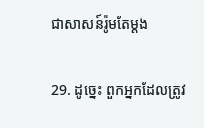ជាសាសន៍រ៉ូមតែម្តង

29. ដូច្នេះ ពួកអ្នកដែលត្រូវ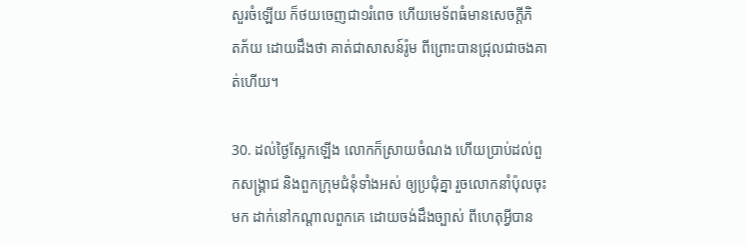សួរចំឡើយ ក៏ថយចេញជា១រំពេច ហើយមេទ័ពធំមានសេចក្ដីភិត‌ភ័យ ដោយដឹងថា គាត់ជាសាសន៍រ៉ូម ពីព្រោះបានជ្រុលជាចងគាត់ហើយ។

30. ដល់ថ្ងៃស្អែកឡើង លោកក៏ស្រាយចំណង ហើយប្រាប់ដល់ពួកសង្គ្រាជ និងពួកក្រុម‌ជំនុំទាំងអស់ ឲ្យប្រជុំគ្នា រួចលោកនាំប៉ុលចុះមក ដាក់នៅកណ្តាលពួកគេ ដោយចង់ដឹងច្បាស់ ពីហេតុអ្វីបាន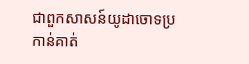ជាពួកសាសន៍យូដាចោទប្រកាន់គាត់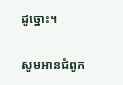ដូច្នោះ។

សូមអានជំពូក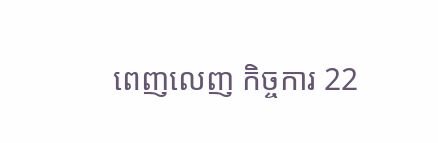ពេញលេញ កិច្ចការ 22